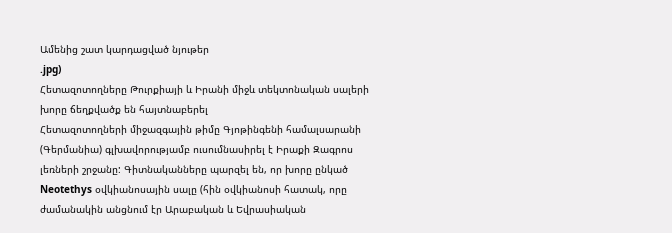Ամենից շատ կարդացված նյութեր
.jpg)
Հետազոտողները Թուրքիայի և Իրանի միջև տեկտոնական սալերի խորը ճեղքվածք են հայտնաբերել
Հետազոտողների միջազգային թիմը Գյոթինգենի համալսարանի (Գերմանիա) գլխավորությամբ ուսումնասիրել է Իրաքի Զագրոս լեռների շրջանը: Գիտնականները պարզել են, որ խորը ընկած Neotethys օվկիանոսային սալը (հին օվկիանոսի հատակ, որը ժամանակին անցնում էր Արաբական և Եվրասիական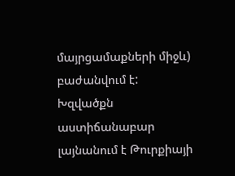մայրցամաքների միջև) բաժանվում է: Խզվածքն աստիճանաբար լայնանում է Թուրքիայի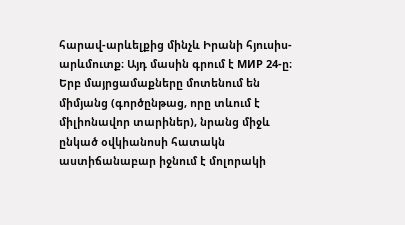հարավ-արևելքից մինչև Իրանի հյուսիս-արևմուտք։ Այդ մասին գրում է МИР 24-ը։
Երբ մայրցամաքները մոտենում են միմյանց (գործընթաց, որը տևում է միլիոնավոր տարիներ), նրանց միջև ընկած օվկիանոսի հատակն աստիճանաբար իջնում է մոլորակի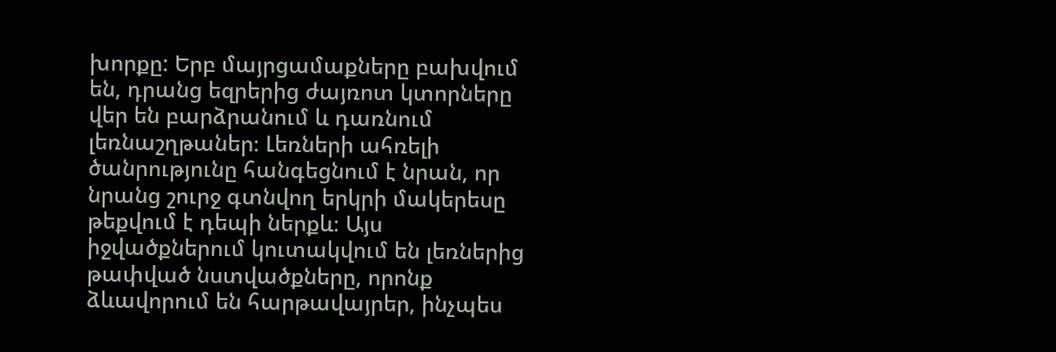խորքը: Երբ մայրցամաքները բախվում են, դրանց եզրերից ժայռոտ կտորները վեր են բարձրանում և դառնում լեռնաշղթաներ։ Լեռների ահռելի ծանրությունը հանգեցնում է նրան, որ նրանց շուրջ գտնվող երկրի մակերեսը թեքվում է դեպի ներքև։ Այս իջվածքներում կուտակվում են լեռներից թափված նստվածքները, որոնք ձևավորում են հարթավայրեր, ինչպես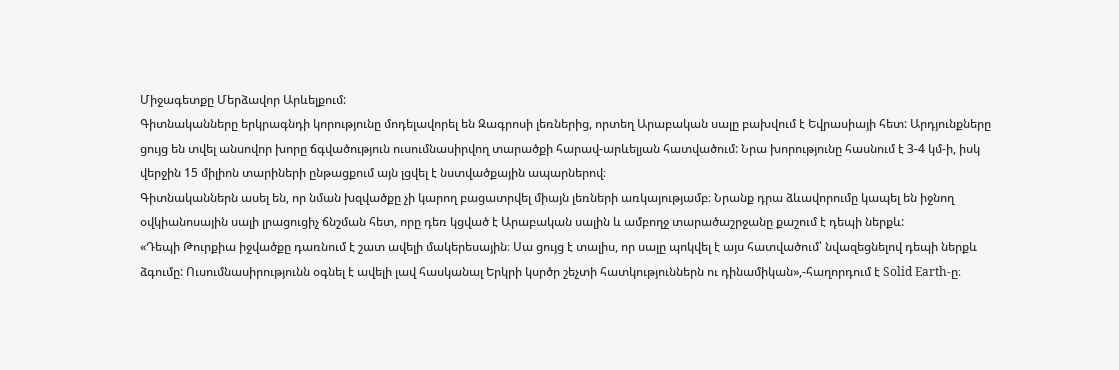Միջագետքը Մերձավոր Արևելքում:
Գիտնականները երկրագնդի կորությունը մոդելավորել են Զագրոսի լեռներից, որտեղ Արաբական սալը բախվում է Եվրասիայի հետ: Արդյունքները ցույց են տվել անսովոր խորը ճգվածություն ուսումնասիրվող տարածքի հարավ-արևելյան հատվածում: Նրա խորությունը հասնում է 3-4 կմ-ի, իսկ վերջին 15 միլիոն տարիների ընթացքում այն լցվել է նստվածքային ապարներով։
Գիտնականներն ասել են, որ նման խզվածքը չի կարող բացատրվել միայն լեռների առկայությամբ։ Նրանք դրա ձևավորումը կապել են իջնող օվկիանոսային սալի լրացուցիչ ճնշման հետ, որը դեռ կցված է Արաբական սալին և ամբողջ տարածաշրջանը քաշում է դեպի ներքև:
«Դեպի Թուրքիա իջվածքը դառնում է շատ ավելի մակերեսային։ Սա ցույց է տալիս, որ սալը պոկվել է այս հատվածում՝ նվազեցնելով դեպի ներքև ձգումը: Ուսումնասիրությունն օգնել է ավելի լավ հասկանալ Երկրի կսրծր շեչտի հատկություններն ու դինամիկան»,-հաղորդում է Solid Earth-ը։